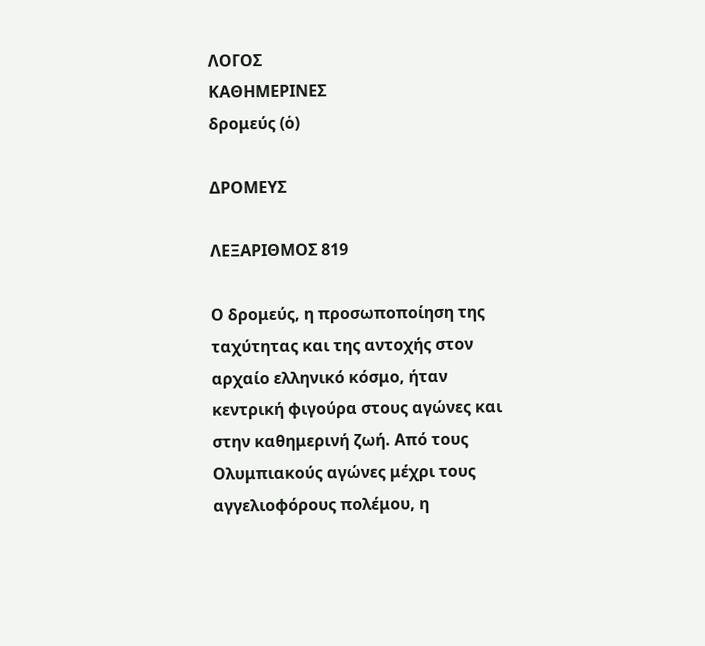ΛΟΓΟΣ
ΚΑΘΗΜΕΡΙΝΕΣ
δρομεύς (ὁ)

ΔΡΟΜΕΥΣ

ΛΕΞΑΡΙΘΜΟΣ 819

Ο δρομεύς, η προσωποποίηση της ταχύτητας και της αντοχής στον αρχαίο ελληνικό κόσμο, ήταν κεντρική φιγούρα στους αγώνες και στην καθημερινή ζωή. Από τους Ολυμπιακούς αγώνες μέχρι τους αγγελιοφόρους πολέμου, η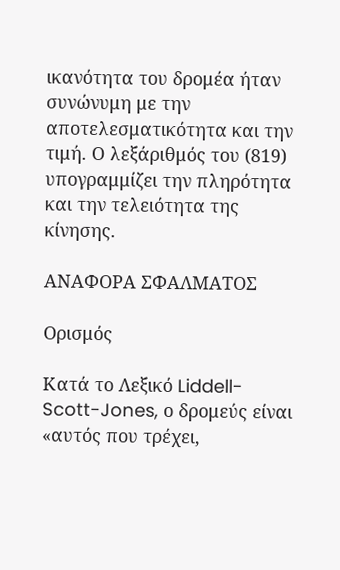ικανότητα του δρομέα ήταν συνώνυμη με την αποτελεσματικότητα και την τιμή. Ο λεξάριθμός του (819) υπογραμμίζει την πληρότητα και την τελειότητα της κίνησης.

ΑΝΑΦΟΡΑ ΣΦΑΛΜΑΤΟΣ

Ορισμός

Κατά το Λεξικό Liddell-Scott-Jones, ο δρομεύς είναι «αυτός που τρέχει,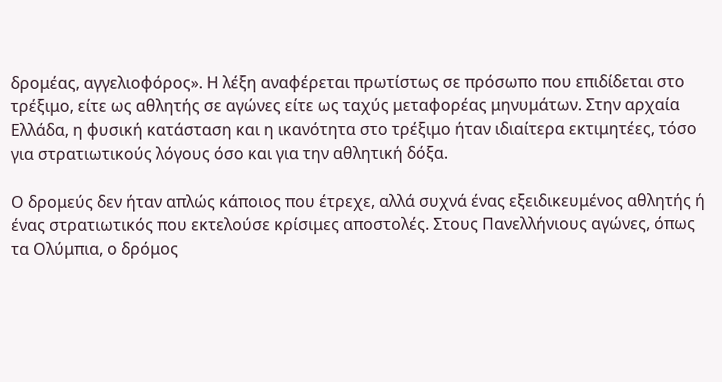δρομέας, αγγελιοφόρος». Η λέξη αναφέρεται πρωτίστως σε πρόσωπο που επιδίδεται στο τρέξιμο, είτε ως αθλητής σε αγώνες είτε ως ταχύς μεταφορέας μηνυμάτων. Στην αρχαία Ελλάδα, η φυσική κατάσταση και η ικανότητα στο τρέξιμο ήταν ιδιαίτερα εκτιμητέες, τόσο για στρατιωτικούς λόγους όσο και για την αθλητική δόξα.

Ο δρομεύς δεν ήταν απλώς κάποιος που έτρεχε, αλλά συχνά ένας εξειδικευμένος αθλητής ή ένας στρατιωτικός που εκτελούσε κρίσιμες αποστολές. Στους Πανελλήνιους αγώνες, όπως τα Ολύμπια, ο δρόμος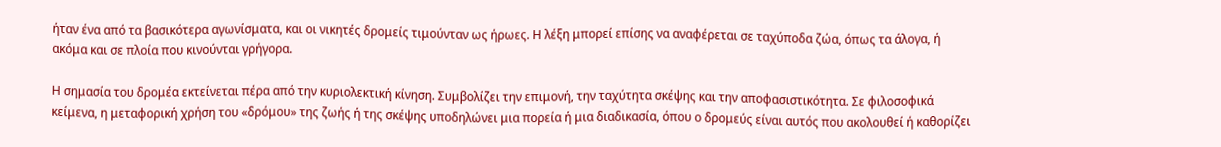ήταν ένα από τα βασικότερα αγωνίσματα, και οι νικητές δρομείς τιμούνταν ως ήρωες. Η λέξη μπορεί επίσης να αναφέρεται σε ταχύποδα ζώα, όπως τα άλογα, ή ακόμα και σε πλοία που κινούνται γρήγορα.

Η σημασία του δρομέα εκτείνεται πέρα από την κυριολεκτική κίνηση. Συμβολίζει την επιμονή, την ταχύτητα σκέψης και την αποφασιστικότητα. Σε φιλοσοφικά κείμενα, η μεταφορική χρήση του «δρόμου» της ζωής ή της σκέψης υποδηλώνει μια πορεία ή μια διαδικασία, όπου ο δρομεύς είναι αυτός που ακολουθεί ή καθορίζει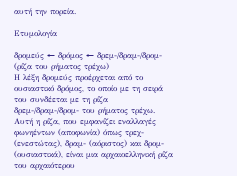αυτή την πορεία.

Ετυμολογία

δρομεύς ← δρόμος ← δρεμ-/δραμ-/δρομ- (ρίζα του ρήματος τρέχω)
Η λέξη δρομεύς προέρχεται από το ουσιαστικό δρόμος, το οποίο με τη σειρά του συνδέεται με τη ρίζα δρεμ-/δραμ-/δρομ- του ρήματος τρέχω. Αυτή η ρίζα, που εμφανίζει εναλλαγές φωνηέντων (αποφωνία) όπως τρεχ- (ενεστώτας), δραμ- (αόριστος) και δρομ- (ουσιαστικά), είναι μια αρχαιοελληνική ρίζα του αρχαιότερου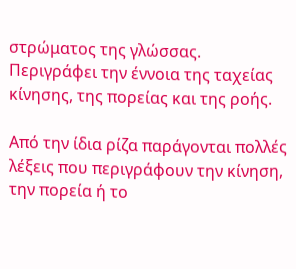στρώματος της γλώσσας. Περιγράφει την έννοια της ταχείας κίνησης, της πορείας και της ροής.

Από την ίδια ρίζα παράγονται πολλές λέξεις που περιγράφουν την κίνηση, την πορεία ή το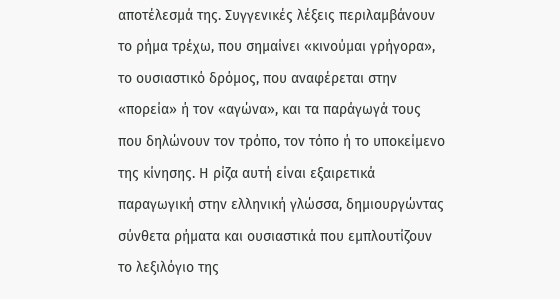αποτέλεσμά της. Συγγενικές λέξεις περιλαμβάνουν το ρήμα τρέχω, που σημαίνει «κινούμαι γρήγορα», το ουσιαστικό δρόμος, που αναφέρεται στην «πορεία» ή τον «αγώνα», και τα παράγωγά τους που δηλώνουν τον τρόπο, τον τόπο ή το υποκείμενο της κίνησης. Η ρίζα αυτή είναι εξαιρετικά παραγωγική στην ελληνική γλώσσα, δημιουργώντας σύνθετα ρήματα και ουσιαστικά που εμπλουτίζουν το λεξιλόγιο της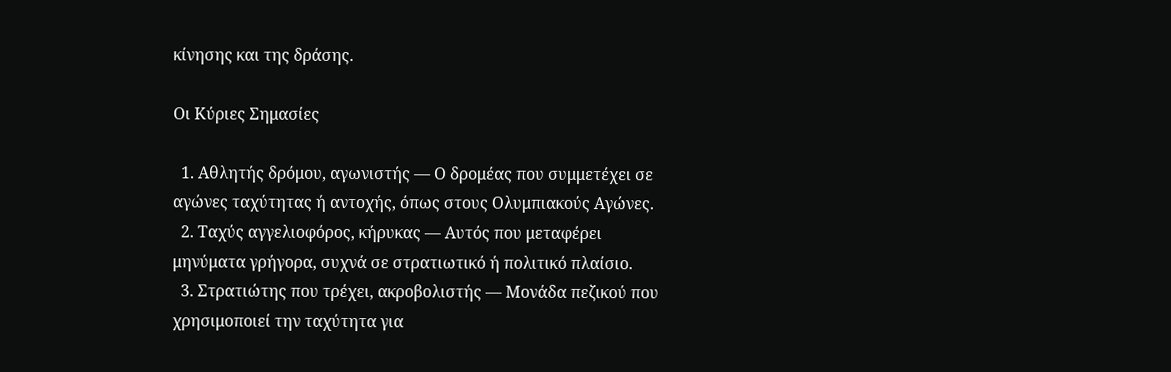κίνησης και της δράσης.

Οι Κύριες Σημασίες

  1. Αθλητής δρόμου, αγωνιστής — Ο δρομέας που συμμετέχει σε αγώνες ταχύτητας ή αντοχής, όπως στους Ολυμπιακούς Αγώνες.
  2. Ταχύς αγγελιοφόρος, κήρυκας — Αυτός που μεταφέρει μηνύματα γρήγορα, συχνά σε στρατιωτικό ή πολιτικό πλαίσιο.
  3. Στρατιώτης που τρέχει, ακροβολιστής — Μονάδα πεζικού που χρησιμοποιεί την ταχύτητα για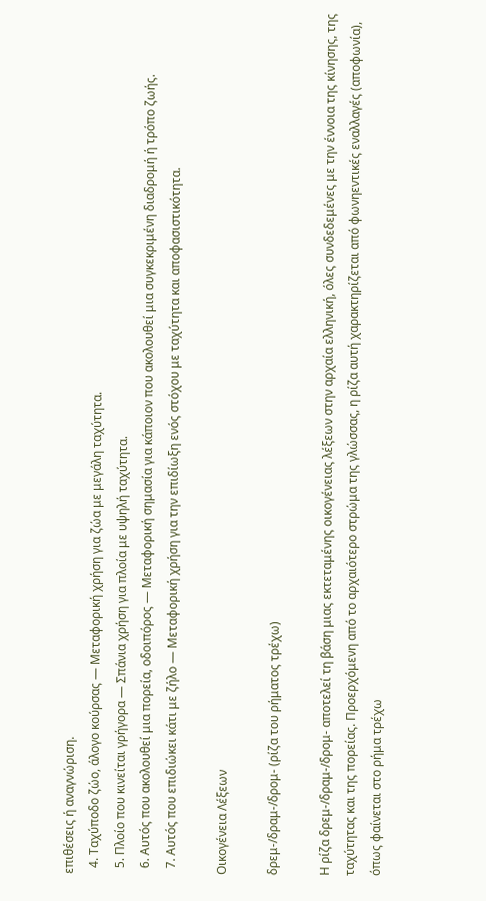επιθέσεις ή αναγνώριση.
  4. Ταχύποδο ζώο, άλογο κούρσας — Μεταφορική χρήση για ζώα με μεγάλη ταχύτητα.
  5. Πλοίο που κινείται γρήγορα — Σπάνια χρήση για πλοία με υψηλή ταχύτητα.
  6. Αυτός που ακολουθεί μια πορεία, οδοιπόρος — Μεταφορική σημασία για κάποιον που ακολουθεί μια συγκεκριμένη διαδρομή ή τρόπο ζωής.
  7. Αυτός που επιδιώκει κάτι με ζήλο — Μεταφορική χρήση για την επιδίωξη ενός στόχου με ταχύτητα και αποφασιστικότητα.

Οικογένεια Λέξεων

δρεμ-/δραμ-/δρομ- (ρίζα του ρήματος τρέχω)

Η ρίζα δρεμ-/δραμ-/δρομ- αποτελεί τη βάση μιας εκτεταμένης οικογένειας λέξεων στην αρχαία ελληνική, όλες συνδεδεμένες με την έννοια της κίνησης, της ταχύτητας και της πορείας. Προερχόμενη από το αρχαιότερο στρώμα της γλώσσας, η ρίζα αυτή χαρακτηρίζεται από φωνηεντικές εναλλαγές (αποφωνία), όπως φαίνεται στο ρήμα τρέχω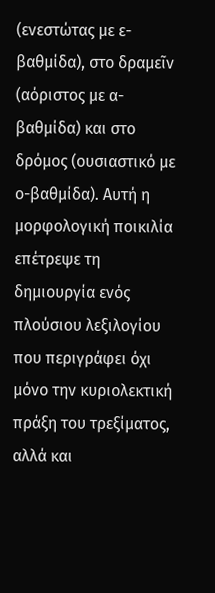(ενεστώτας με ε-βαθμίδα), στο δραμεῖν (αόριστος με α-βαθμίδα) και στο δρόμος (ουσιαστικό με ο-βαθμίδα). Αυτή η μορφολογική ποικιλία επέτρεψε τη δημιουργία ενός πλούσιου λεξιλογίου που περιγράφει όχι μόνο την κυριολεκτική πράξη του τρεξίματος, αλλά και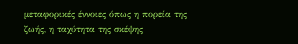μεταφορικές έννοιες όπως η πορεία της ζωής, η ταχύτητα της σκέψης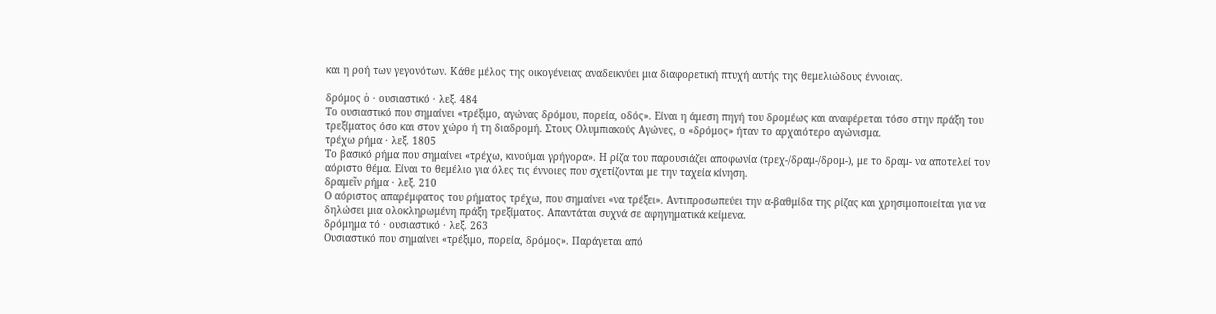και η ροή των γεγονότων. Κάθε μέλος της οικογένειας αναδεικνύει μια διαφορετική πτυχή αυτής της θεμελιώδους έννοιας.

δρόμος ὁ · ουσιαστικό · λεξ. 484
Το ουσιαστικό που σημαίνει «τρέξιμο, αγώνας δρόμου, πορεία, οδός». Είναι η άμεση πηγή του δρομέως και αναφέρεται τόσο στην πράξη του τρεξίματος όσο και στον χώρο ή τη διαδρομή. Στους Ολυμπιακούς Αγώνες, ο «δρόμος» ήταν το αρχαιότερο αγώνισμα.
τρέχω ρήμα · λεξ. 1805
Το βασικό ρήμα που σημαίνει «τρέχω, κινούμαι γρήγορα». Η ρίζα του παρουσιάζει αποφωνία (τρεχ-/δραμ-/δρομ-), με το δραμ- να αποτελεί τον αόριστο θέμα. Είναι το θεμέλιο για όλες τις έννοιες που σχετίζονται με την ταχεία κίνηση.
δραμεῖν ρήμα · λεξ. 210
Ο αόριστος απαρέμφατος του ρήματος τρέχω, που σημαίνει «να τρέξει». Αντιπροσωπεύει την α-βαθμίδα της ρίζας και χρησιμοποιείται για να δηλώσει μια ολοκληρωμένη πράξη τρεξίματος. Απαντάται συχνά σε αφηγηματικά κείμενα.
δρόμημα τό · ουσιαστικό · λεξ. 263
Ουσιαστικό που σημαίνει «τρέξιμο, πορεία, δρόμος». Παράγεται από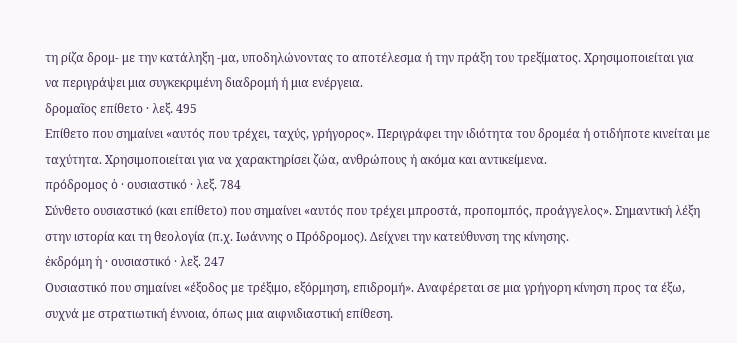τη ρίζα δρομ- με την κατάληξη -μα, υποδηλώνοντας το αποτέλεσμα ή την πράξη του τρεξίματος. Χρησιμοποιείται για να περιγράψει μια συγκεκριμένη διαδρομή ή μια ενέργεια.
δρομαῖος επίθετο · λεξ. 495
Επίθετο που σημαίνει «αυτός που τρέχει, ταχύς, γρήγορος». Περιγράφει την ιδιότητα του δρομέα ή οτιδήποτε κινείται με ταχύτητα. Χρησιμοποιείται για να χαρακτηρίσει ζώα, ανθρώπους ή ακόμα και αντικείμενα.
πρόδρομος ὁ · ουσιαστικό · λεξ. 784
Σύνθετο ουσιαστικό (και επίθετο) που σημαίνει «αυτός που τρέχει μπροστά, προπομπός, προάγγελος». Σημαντική λέξη στην ιστορία και τη θεολογία (π.χ. Ιωάννης ο Πρόδρομος). Δείχνει την κατεύθυνση της κίνησης.
ἐκδρόμη ἡ · ουσιαστικό · λεξ. 247
Ουσιαστικό που σημαίνει «έξοδος με τρέξιμο, εξόρμηση, επιδρομή». Αναφέρεται σε μια γρήγορη κίνηση προς τα έξω, συχνά με στρατιωτική έννοια, όπως μια αιφνιδιαστική επίθεση.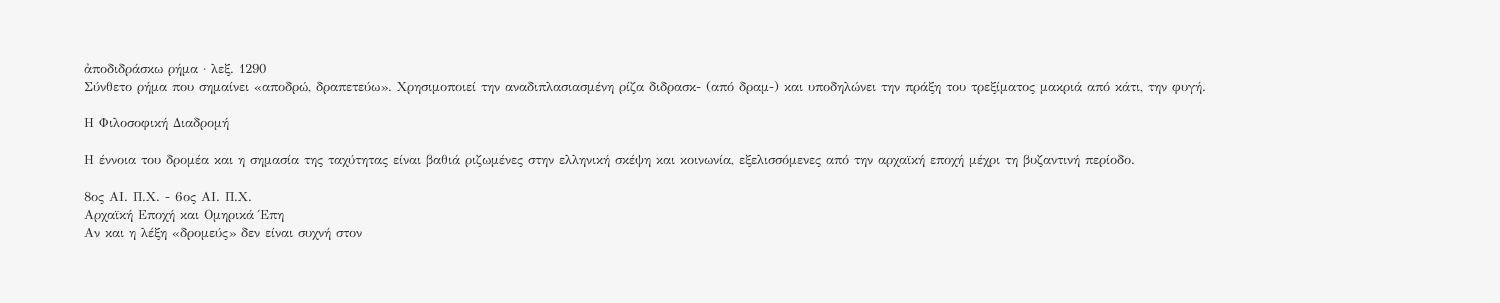ἀποδιδράσκω ρήμα · λεξ. 1290
Σύνθετο ρήμα που σημαίνει «αποδρώ, δραπετεύω». Χρησιμοποιεί την αναδιπλασιασμένη ρίζα διδρασκ- (από δραμ-) και υποδηλώνει την πράξη του τρεξίματος μακριά από κάτι, την φυγή.

Η Φιλοσοφική Διαδρομή

Η έννοια του δρομέα και η σημασία της ταχύτητας είναι βαθιά ριζωμένες στην ελληνική σκέψη και κοινωνία, εξελισσόμενες από την αρχαϊκή εποχή μέχρι τη βυζαντινή περίοδο.

8ος ΑΙ. Π.Χ. - 6ος ΑΙ. Π.Χ.
Αρχαϊκή Εποχή και Ομηρικά Έπη
Αν και η λέξη «δρομεύς» δεν είναι συχνή στον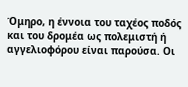Όμηρο, η έννοια του ταχέος ποδός και του δρομέα ως πολεμιστή ή αγγελιοφόρου είναι παρούσα. Οι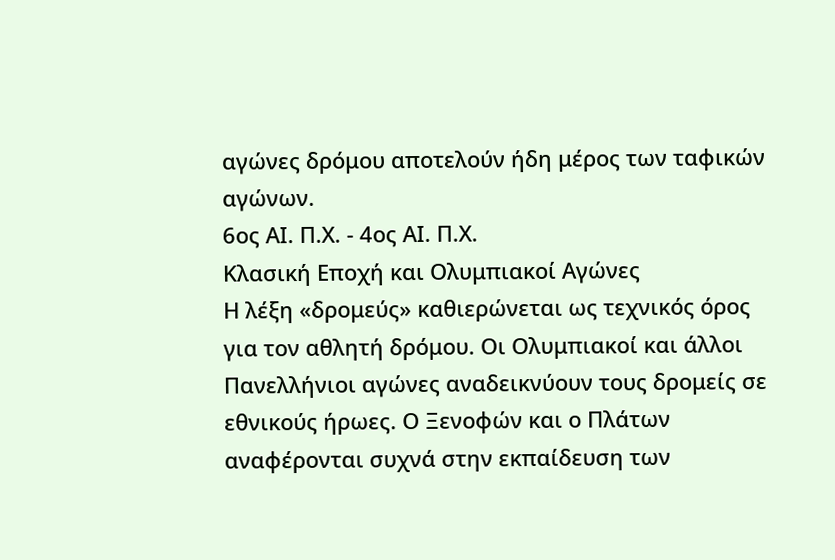αγώνες δρόμου αποτελούν ήδη μέρος των ταφικών αγώνων.
6ος ΑΙ. Π.Χ. - 4ος ΑΙ. Π.Χ.
Κλασική Εποχή και Ολυμπιακοί Αγώνες
Η λέξη «δρομεύς» καθιερώνεται ως τεχνικός όρος για τον αθλητή δρόμου. Οι Ολυμπιακοί και άλλοι Πανελλήνιοι αγώνες αναδεικνύουν τους δρομείς σε εθνικούς ήρωες. Ο Ξενοφών και ο Πλάτων αναφέρονται συχνά στην εκπαίδευση των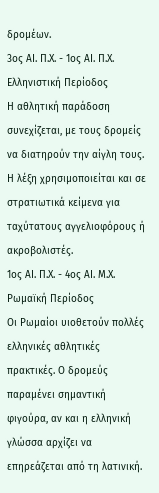δρομέων.
3ος ΑΙ. Π.Χ. - 1ος ΑΙ. Π.Χ.
Ελληνιστική Περίοδος
Η αθλητική παράδοση συνεχίζεται, με τους δρομείς να διατηρούν την αίγλη τους. Η λέξη χρησιμοποιείται και σε στρατιωτικά κείμενα για ταχύτατους αγγελιοφόρους ή ακροβολιστές.
1ος ΑΙ. Π.Χ. - 4ος ΑΙ. Μ.Χ.
Ρωμαϊκή Περίοδος
Οι Ρωμαίοι υιοθετούν πολλές ελληνικές αθλητικές πρακτικές. Ο δρομεύς παραμένει σημαντική φιγούρα, αν και η ελληνική γλώσσα αρχίζει να επηρεάζεται από τη λατινική.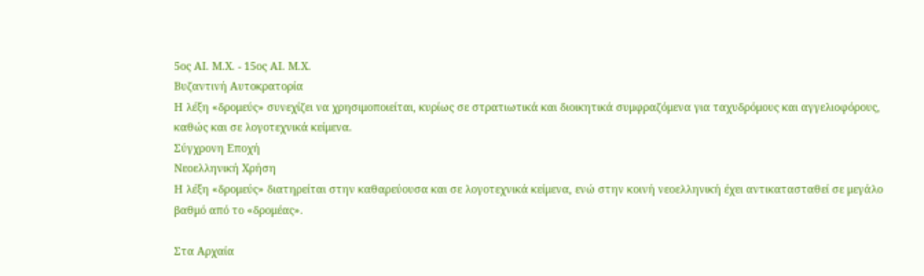5ος ΑΙ. Μ.Χ. - 15ος ΑΙ. Μ.Χ.
Βυζαντινή Αυτοκρατορία
Η λέξη «δρομεύς» συνεχίζει να χρησιμοποιείται, κυρίως σε στρατιωτικά και διοικητικά συμφραζόμενα για ταχυδρόμους και αγγελιοφόρους, καθώς και σε λογοτεχνικά κείμενα.
Σύγχρονη Εποχή
Νεοελληνική Χρήση
Η λέξη «δρομεύς» διατηρείται στην καθαρεύουσα και σε λογοτεχνικά κείμενα, ενώ στην κοινή νεοελληνική έχει αντικατασταθεί σε μεγάλο βαθμό από το «δρομέας».

Στα Αρχαία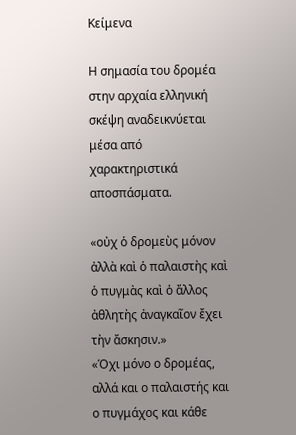Κείμενα

Η σημασία του δρομέα στην αρχαία ελληνική σκέψη αναδεικνύεται μέσα από χαρακτηριστικά αποσπάσματα.

«οὐχ ὁ δρομεὺς μόνον ἀλλὰ καὶ ὁ παλαιστὴς καὶ ὁ πυγμὰς καὶ ὁ ἄλλος ἀθλητὴς ἀναγκαῖον ἔχει τὴν ἄσκησιν.»
«Όχι μόνο ο δρομέας, αλλά και ο παλαιστής και ο πυγμάχος και κάθε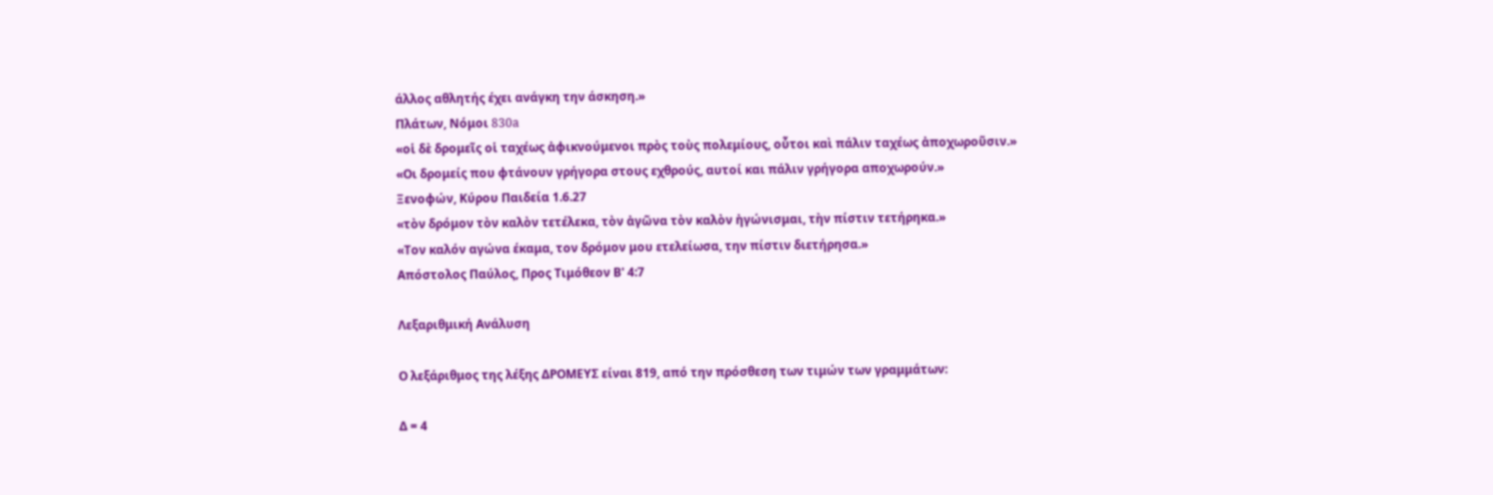άλλος αθλητής έχει ανάγκη την άσκηση.»
Πλάτων, Νόμοι 830a
«οἱ δὲ δρομεῖς οἱ ταχέως ἀφικνούμενοι πρὸς τοὺς πολεμίους, οὗτοι καὶ πάλιν ταχέως ἀποχωροῦσιν.»
«Οι δρομείς που φτάνουν γρήγορα στους εχθρούς, αυτοί και πάλιν γρήγορα αποχωρούν.»
Ξενοφών, Κύρου Παιδεία 1.6.27
«τὸν δρόμον τὸν καλὸν τετέλεκα, τὸν ἀγῶνα τὸν καλὸν ἠγώνισμαι, τὴν πίστιν τετήρηκα.»
«Τον καλόν αγώνα έκαμα, τον δρόμον μου ετελείωσα, την πίστιν διετήρησα.»
Απόστολος Παύλος, Προς Τιμόθεον Β' 4:7

Λεξαριθμική Ανάλυση

Ο λεξάριθμος της λέξης ΔΡΟΜΕΥΣ είναι 819, από την πρόσθεση των τιμών των γραμμάτων:

Δ = 4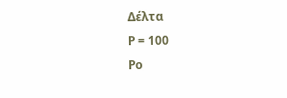Δέλτα
Ρ = 100
Ρο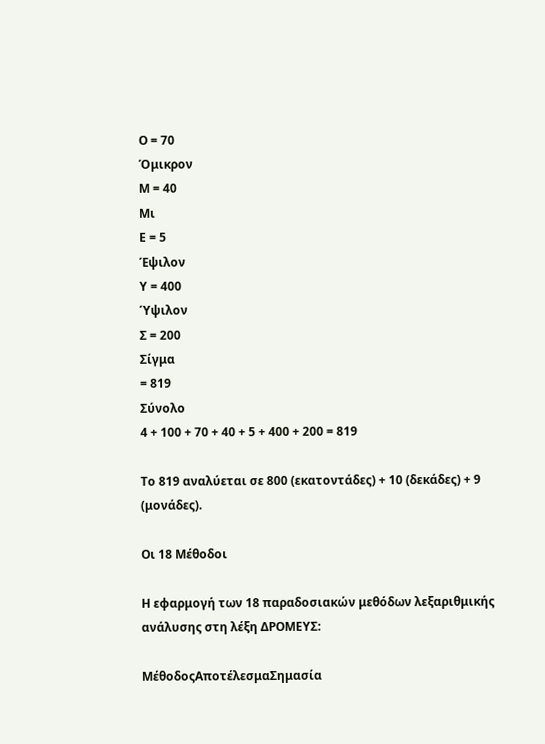Ο = 70
Όμικρον
Μ = 40
Μι
Ε = 5
Έψιλον
Υ = 400
Ύψιλον
Σ = 200
Σίγμα
= 819
Σύνολο
4 + 100 + 70 + 40 + 5 + 400 + 200 = 819

Το 819 αναλύεται σε 800 (εκατοντάδες) + 10 (δεκάδες) + 9 (μονάδες).

Οι 18 Μέθοδοι

Η εφαρμογή των 18 παραδοσιακών μεθόδων λεξαριθμικής ανάλυσης στη λέξη ΔΡΟΜΕΥΣ:

ΜέθοδοςΑποτέλεσμαΣημασία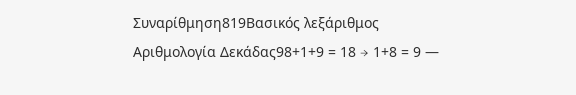Συναρίθμηση819Βασικός λεξάριθμος
Αριθμολογία Δεκάδας98+1+9 = 18 → 1+8 = 9 —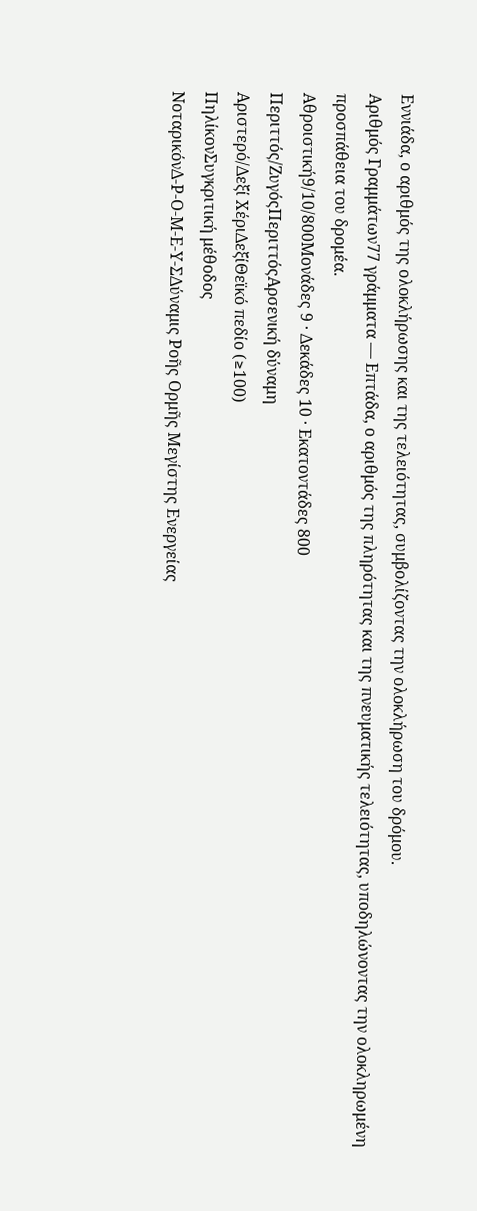Εννιάδα, ο αριθμός της ολοκλήρωσης και της τελειότητας, συμβολίζοντας την ολοκλήρωση του δρόμου.
Αριθμός Γραμμάτων77 γράμματα — Επτάδα, ο αριθμός της πληρότητας και της πνευματικής τελειότητας, υποδηλώνοντας την ολοκληρωμένη προσπάθεια του δρομέα.
Αθροιστική9/10/800Μονάδες 9 · Δεκάδες 10 · Εκατοντάδες 800
Περιττός/ΖυγόςΠεριττόςΑρσενική δύναμη
Αριστερό/Δεξί ΧέριΔεξίΘεϊκό πεδίο (≥100)
ΠηλίκονΣυγκριτική μέθοδος
ΝοταρικόνΔ-Ρ-Ο-Μ-Ε-Υ-ΣΔύναμις Ροῆς Ορμῆς Μεγίστης Ενεργείας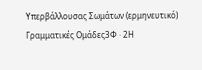Υπερβάλλουσας Σωμάτων (ερμηνευτικό)
Γραμματικές Ομάδες3Φ · 2Η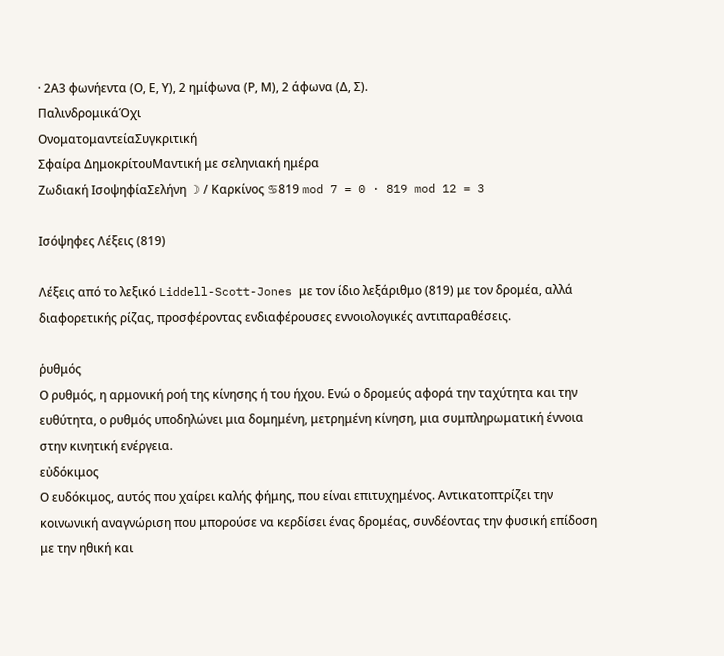· 2Α3 φωνήεντα (Ο, Ε, Υ), 2 ημίφωνα (Ρ, Μ), 2 άφωνα (Δ, Σ).
ΠαλινδρομικάΌχι
ΟνοματομαντείαΣυγκριτική
Σφαίρα ΔημοκρίτουΜαντική με σεληνιακή ημέρα
Ζωδιακή ΙσοψηφίαΣελήνη ☽ / Καρκίνος ♋819 mod 7 = 0 · 819 mod 12 = 3

Ισόψηφες Λέξεις (819)

Λέξεις από το λεξικό Liddell-Scott-Jones με τον ίδιο λεξάριθμο (819) με τον δρομέα, αλλά διαφορετικής ρίζας, προσφέροντας ενδιαφέρουσες εννοιολογικές αντιπαραθέσεις.

ῥυθμός
Ο ρυθμός, η αρμονική ροή της κίνησης ή του ήχου. Ενώ ο δρομεύς αφορά την ταχύτητα και την ευθύτητα, ο ρυθμός υποδηλώνει μια δομημένη, μετρημένη κίνηση, μια συμπληρωματική έννοια στην κινητική ενέργεια.
εὐδόκιμος
Ο ευδόκιμος, αυτός που χαίρει καλής φήμης, που είναι επιτυχημένος. Αντικατοπτρίζει την κοινωνική αναγνώριση που μπορούσε να κερδίσει ένας δρομέας, συνδέοντας την φυσική επίδοση με την ηθική και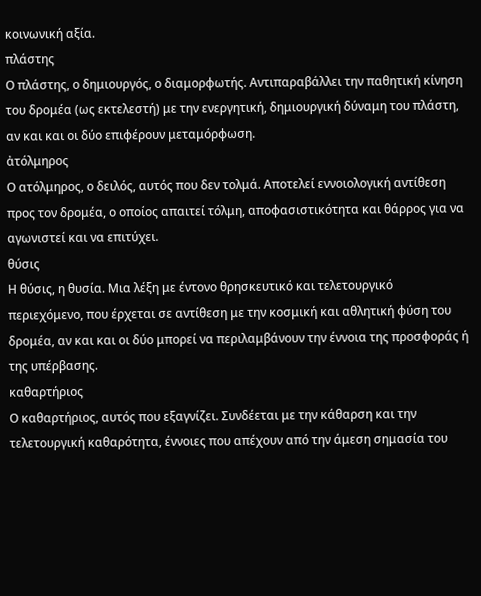κοινωνική αξία.
πλάστης
Ο πλάστης, ο δημιουργός, ο διαμορφωτής. Αντιπαραβάλλει την παθητική κίνηση του δρομέα (ως εκτελεστή) με την ενεργητική, δημιουργική δύναμη του πλάστη, αν και και οι δύο επιφέρουν μεταμόρφωση.
ἀτόλμηρος
Ο ατόλμηρος, ο δειλός, αυτός που δεν τολμά. Αποτελεί εννοιολογική αντίθεση προς τον δρομέα, ο οποίος απαιτεί τόλμη, αποφασιστικότητα και θάρρος για να αγωνιστεί και να επιτύχει.
θύσις
Η θύσις, η θυσία. Μια λέξη με έντονο θρησκευτικό και τελετουργικό περιεχόμενο, που έρχεται σε αντίθεση με την κοσμική και αθλητική φύση του δρομέα, αν και και οι δύο μπορεί να περιλαμβάνουν την έννοια της προσφοράς ή της υπέρβασης.
καθαρτήριος
Ο καθαρτήριος, αυτός που εξαγνίζει. Συνδέεται με την κάθαρση και την τελετουργική καθαρότητα, έννοιες που απέχουν από την άμεση σημασία του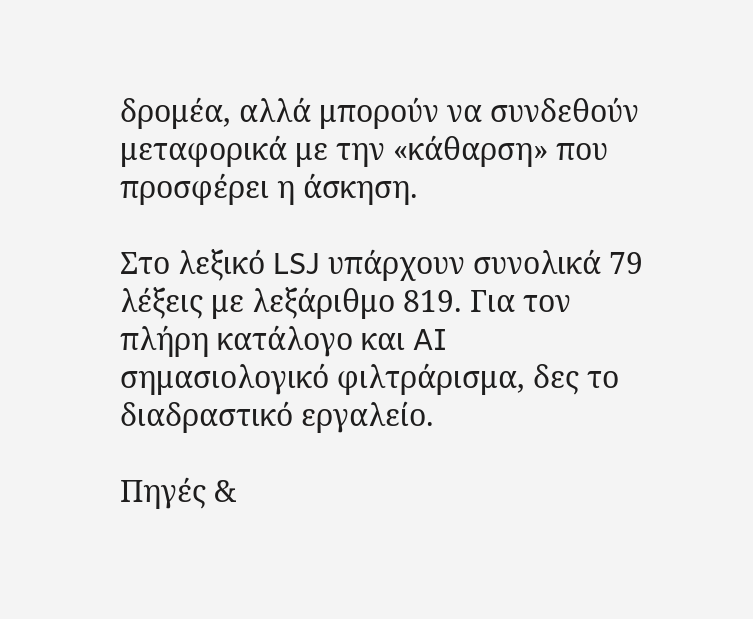δρομέα, αλλά μπορούν να συνδεθούν μεταφορικά με την «κάθαρση» που προσφέρει η άσκηση.

Στο λεξικό LSJ υπάρχουν συνολικά 79 λέξεις με λεξάριθμο 819. Για τον πλήρη κατάλογο και AI σημασιολογικό φιλτράρισμα, δες το διαδραστικό εργαλείο.

Πηγές &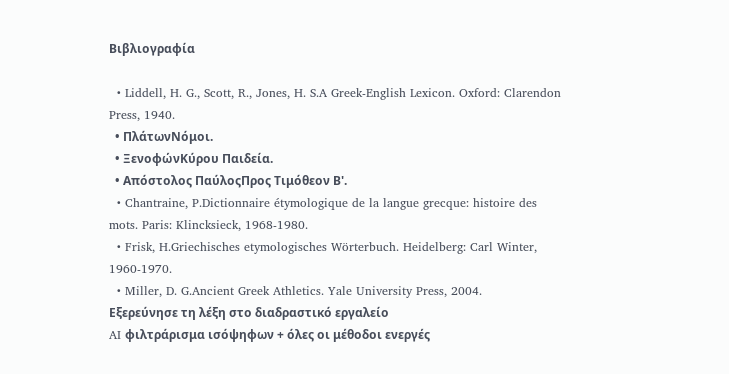Βιβλιογραφία

  • Liddell, H. G., Scott, R., Jones, H. S.A Greek-English Lexicon. Oxford: Clarendon Press, 1940.
  • ΠλάτωνΝόμοι.
  • ΞενοφώνΚύρου Παιδεία.
  • Απόστολος ΠαύλοςΠρος Τιμόθεον Β'.
  • Chantraine, P.Dictionnaire étymologique de la langue grecque: histoire des mots. Paris: Klincksieck, 1968-1980.
  • Frisk, H.Griechisches etymologisches Wörterbuch. Heidelberg: Carl Winter, 1960-1970.
  • Miller, D. G.Ancient Greek Athletics. Yale University Press, 2004.
Εξερεύνησε τη λέξη στο διαδραστικό εργαλείο
AI φιλτράρισμα ισόψηφων + όλες οι μέθοδοι ενεργές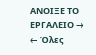ΑΝΟΙΞΕ ΤΟ ΕΡΓΑΛΕΙΟ →
← Όλες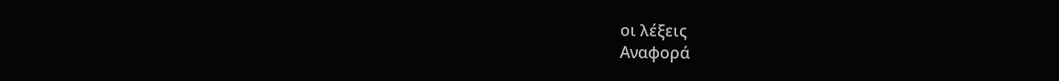οι λέξεις
Αναφορά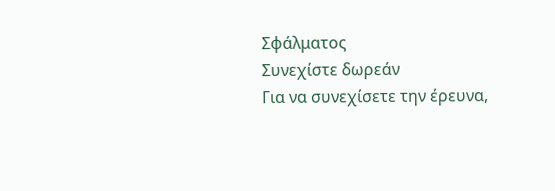Σφάλματος
Συνεχίστε δωρεάν
Για να συνεχίσετε την έρευνα,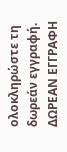ολοκληρώστε τη δωρεάν εγγραφή.
ΔΩΡΕΑΝ ΕΓΓΡΑΦΗ